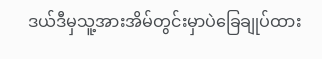ဒယ်ဒီမှသူ့အားအိမ်တွင်းမှာပဲခြေချုပ်ထား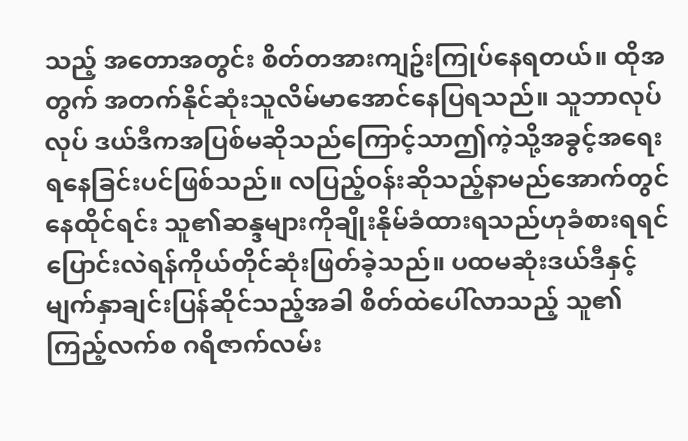သည့် အတောအတွင်း စိတ်တအားကျဥ်းကြုပ်နေရတယ်။ ထိုအတွက် အတက်နိုင်ဆုံးသူလိမ်မာအောင်နေပြရသည်။ သူဘာလုပ်လုပ် ဒယ်ဒီကအပြစ်မဆိုသည်ကြောင့်သာဤကဲ့သို့အခွင့်အရေးရနေခြင်းပင်ဖြစ်သည်။ လပြည့်ဝန်းဆိုသည့်နာမည်အောက်တွင်နေထိုင်ရင်း သူ၏ဆန္ဒများကိုချိုးနိုမ်ခံထားရသည်ဟုခံစားရရင် ပြောင်းလဲရန်ကိုယ်တိုင်ဆုံးဖြတ်ခဲ့သည်။ ပထမဆုံးဒယ်ဒီနှင့်မျက်နှာချင်းပြန်ဆိုင်သည့်အခါ စိတ်ထဲပေါ်လာသည့် သူ၏ကြည့်လက်စ ဂရိဇာက်လမ်း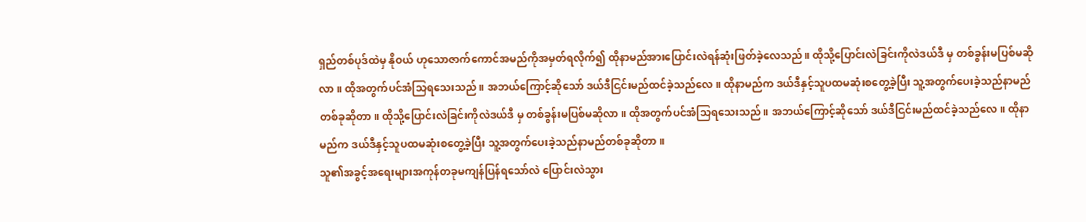ရှည်တစ်ပုဒ်ထဲမှ နိုဝယ် ဟုသောဇာက်ကောင်အမည်ကိုအမှတ်ရလိုက်၍ ထိုနာမည်အားပြောင်းလဲရန်ဆုံးဖြတ်ခဲ့လေသည်။ ထိုသို့ပြောင်းလဲခြင်းကိုလဲဒယ်ဒီ မှ တစ်ခွန်းမပြစ်မဆိုလာ။ ထိုအတွက်ပင်အံသြရသေးသည်။ အဘယ်ကြောင့်ဆိုသော် ဒယ်ဒီငြင်းမည်ထင်ခဲ့သည်လေ။ ထိုနာမည်က ဒယ်ဒီနှင့်သူပထမဆုံးစတွေ့ခဲ့ပြီး သူ့အတွက်ပေးခဲ့သည်နာမည်တစ်ခုဆိုတာ။ ထိုသို့ပြောင်းလဲခြင်းကိုလဲဒယ်ဒီ မှ တစ်ခွန်းမပြစ်မဆိုလာ။ ထိုအတွက်ပင်အံသြရသေးသည်။ အဘယ်ကြောင့်ဆိုသော် ဒယ်ဒီငြင်းမည်ထင်ခဲ့သည်လေ။ ထိုနာမည်က ဒယ်ဒီနှင့်သူပထမဆုံးစတွေ့ခဲ့ပြီး သူ့အတွက်ပေးခဲ့သည်နာမည်တစ်ခုဆိုတာ။
သူ၏အခွင့်အရေးများအကုန်တခုမကျန်ပြန်ရသော်လဲ ပြောင်းလဲသွား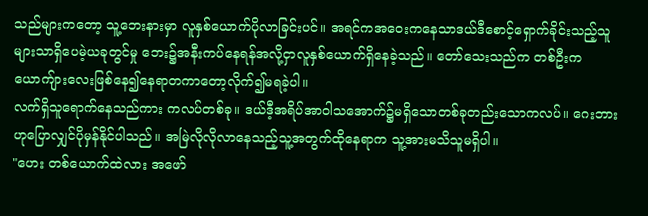သည်များကတော့ သူ့ဘေးနားမှာ လူနှစ်ယောက်ပိုလာခြင်းပင်။ အရင်ကအဝေးကနေသာဒယ်ဒီစောင့်ရှောက်ခိုင်းသည့်သူများသာရှိပေမဲ့ယခုတွင်မှု ဘေး၌အနီးကပ်နေရန်အလို့ငှာလူနှစ်ယောက်ရှိနေခဲ့သည်။ တော်သေးသည်က တစ်ဦးကယောကျ်ားလေးဖြစ်နေ၍နေရာတကာတော့လိုက်၍မရခဲ့ပါ။
လက်ရှိသူရောက်နေသည်ကား ကလပ်တစ်ခု။ ဒယ်ဒီ့အရိပ်အာဝါသအောက်၌မရှိသောတစ်ခုတည်းသောကလပ်။ ဂေးဘားဟုပြောလျှင်ပိုမှန်နိုင်ပါသည်။ အမြဲလိုလိုလာနေသည့်သူ့အတွက်ထိုနေရာက သူ့အားမသိသူမရှိပါ။
"ဟေး တစ်ယောက်ထဲလား အဖော်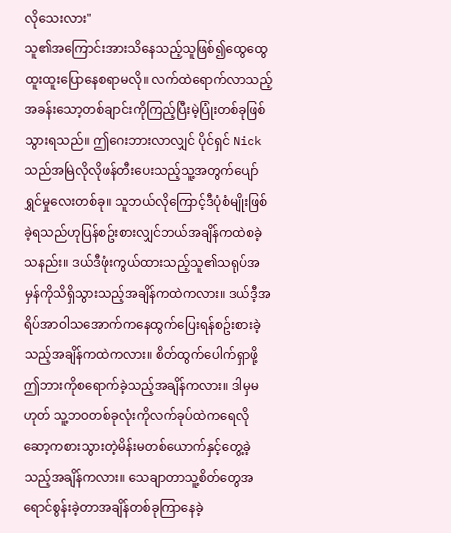လိုသေးလား"
သူ၏အကြောင်းအားသိနေသည့်သူဖြစ်၍ထွေထွေထူးထူးပြောနေစရာမလို။ လက်ထဲရောက်လာသည့်အခန်းသော့တစ်ချာင်းကိုကြည့်ပြီးမဲ့ပြုံးတစ်ခုဖြစ်သွားရသည်။ ဤဂေးဘားလာလျှင် ပိုင်ရှင် Nick သည်အမြဲလိုလိုဖန်တီးပေးသည့်သူ့အတွက်ပျော်ရွှင်မှုလေးတစ်ခု။ သူဘယ်လိုကြောင့်ဒီပုံစံမျိုးဖြစ်ခဲ့ရသည်ဟုပြန်စဥ်းစားလျှင်ဘယ်အချိန်ကထဲစခဲ့သနည်း။ ဒယ်ဒီဖုံးကွယ်ထားသည့်သူ၏သရုပ်အမှန်ကိုသိရှိသွားသည့်အချိန်ကထဲကလား။ ဒယ်ဒီ့အရိပ်အာဝါသအောက်ကနေထွက်ပြေးရန်စဥ်းစားခဲ့သည့်အချိန်ကထဲကလား။ စိတ်ထွက်ပေါက်ရှာဖို့ဤဘားကိုစရောက်ခဲ့သည့်အချိန်ကလား။ ဒါမှမဟုတ် သူ့ဘဝတစ်ခုလုံးကိုလက်ခုပ်ထဲကရေလိုဆော့ကစားသွားတဲ့မိန်းမတစ်ယောက်နှင့်တွေ့ခဲ့သည့်အချိန်ကလား။ သေချာတာသူ့စိတ်တွေအရောင်စွန်းခဲ့တာအချိန်တစ်ခုကြာနေခဲ့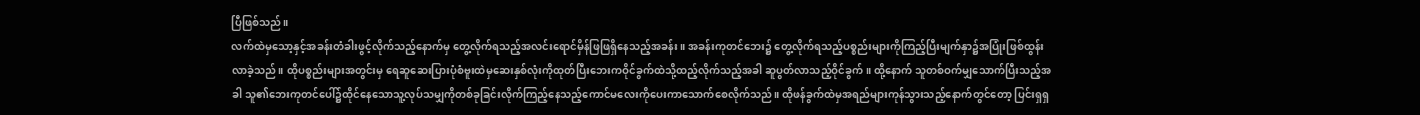ပြီဖြစ်သည်။
လက်ထဲမှသော့နှင့်အခန်းတံခါးဖွင့်လိုက်သည့်နောက်မှ တွေ့လိုက်ရသည့်အလင်းရောင်မှိန်ဖြဖြရှိနေသည့်အခန်း။ အခန်းကုတင်ဘေး၌ တွေ့လိုက်ရသည့်ပစ္စည်းများကိုကြည့်ပြီးမျက်နှာ၌အပြုံးဖြစ်ထွန်းလာခဲ့သည်။ ထိုပစ္စည်းများအတွင်းမှ ရေဆူဆေးပြားပုံစံဗူးထဲမှဆေးနှစ်လုံးကိုထုတ်ပြီးဘေးကဝိုင်ခွက်ထဲသို့ထည့်လိုက်သည့်အခါ ဆူပွတ်လာသည့်ဝိုင်ခွက်။ ထို့နောက် သူတစ်ဝက်မျှသောက်ပြီးသည့်အခါ သူ၏ဘေးကုတင်ပေါ်၌ထိုင်နေသောသူ့လုပ်သမျှကိုတစ်ခုခြင်းလိုက်ကြည့်နေသည့်ကောင်မလေးကိုပေးကာသောက်စေလိုက်သည်။ ထိုဖန်ခွက်ထဲမှအရည်များကုန်သွားသည့်နောက်တွင်တော့ ပြင်းရှရှ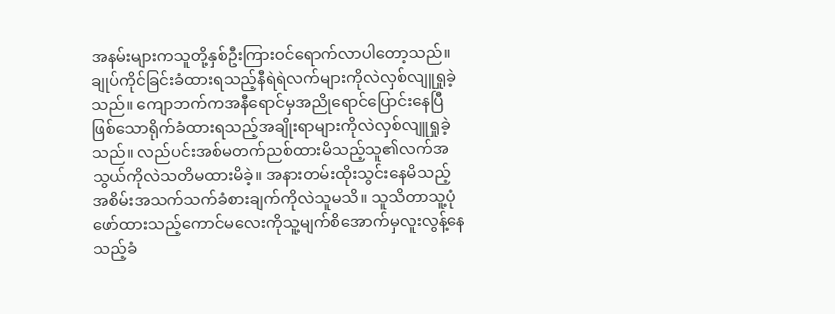အနမ်းများကသူတို့နှစ်ဦးကြားဝင်ရောက်လာပါတော့သည်။
ချုပ်ကိုင်ခြင်းခံထားရသည့်နီရဲရဲလက်များကိုလဲလှစ်လျူရှုခဲ့သည်။ ကျောဘက်ကအနီရောင်မှအညိုရောင်ပြောင်းနေပြီဖြစ်သောရိုက်ခံထားရသည့်အချိုးရာများကိုလဲလှစ်လျူရှုခဲ့သည်။ လည်ပင်းအစ်မတက်ညစ်ထားမိသည့်သူ၏လက်အသွယ်ကိုလဲသတိမထားမိခဲ့။ အနားတမ်းထိုးသွင်းနေမိသည့်အစိမ်းအသက်သက်ခံစားချက်ကိုလဲသူမသိ။ သူသိတာသူ့ပုံဖော်ထားသည့်ကောင်မလေးကိုသူ့မျက်စိအောက်မှလူးလွန့်နေသည့်ခံ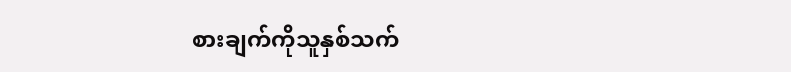စားချက်ကိုသူနှစ်သက်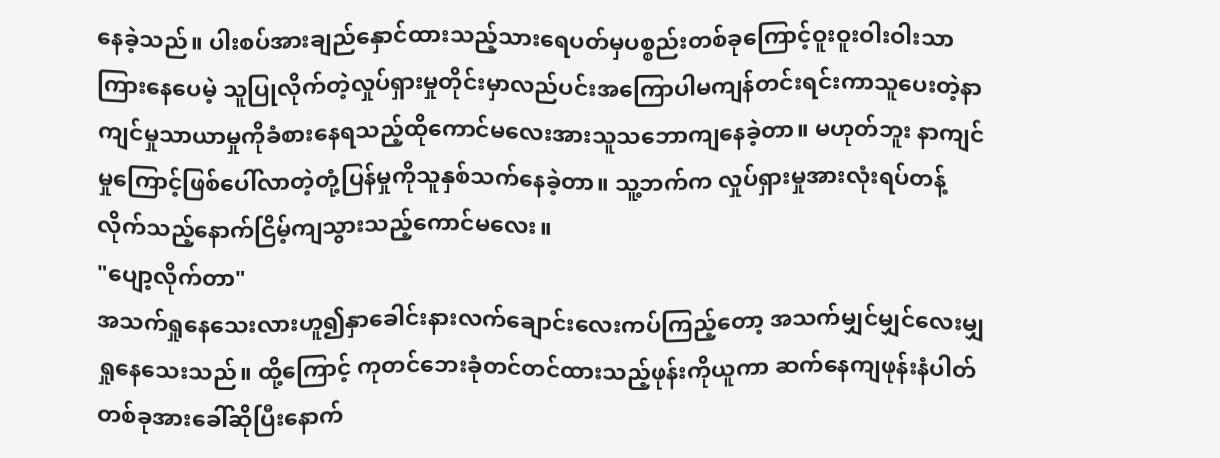နေခဲ့သည်။ ပါးစပ်အားချည်နှောင်ထားသည့်သားရေပတ်မှပစ္စည်းတစ်ခုကြောင့်ဝူးဝူးဝါးဝါးသာကြားနေပေမဲ့ သူပြုလိုက်တဲ့လှုပ်ရှားမှုတိုင်းမှာလည်ပင်းအကြောပါမကျန်တင်းရင်းကာသူပေးတဲ့နာကျင်မှုသာယာမှုကိုခံစားနေရသည့်ထိုကောင်မလေးအားသူသဘောကျနေခဲ့တာ။ မဟုတ်ဘူး နာကျင်မှုကြောင့်ဖြစ်ပေါ်လာတဲ့တုံ့ပြန်မှုကိုသူနှစ်သက်နေခဲ့တာ။ သူ့ဘက်က လှုပ်ရှားမှုအားလုံးရပ်တန့်လိုက်သည့်နောက်ငြိမ့်ကျသွားသည့်ကောင်မလေး။
"ပျော့လိုက်တာ"
အသက်ရှုနေသေးလားဟူ၍နှာခေါင်းနားလက်ချောင်းလေးကပ်ကြည့်တော့ အသက်မျှင်မျှင်လေးမျှရှုနေသေးသည်။ ထို့ကြောင့် ကုတင်ဘေးခုံတင်တင်ထားသည့်ဖုန်းကိုယူကာ ဆက်နေကျဖုန်းနံပါတ်တစ်ခုအားခေါ်ဆိုပြီးနောက်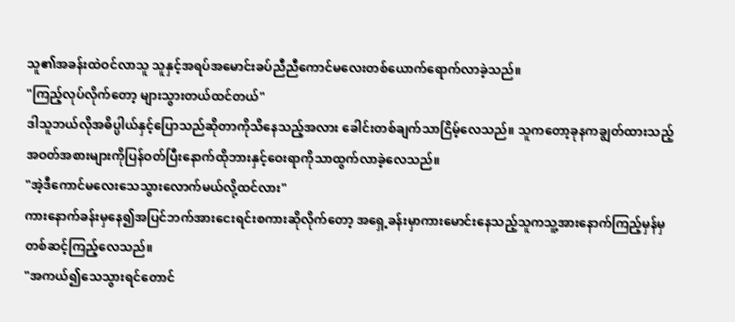သူ၏အခန်းထဲဝင်လာသူ သူနှင့်အရပ်အမောင်းခပ်ညီညီကောင်မလေးတစ်ယောက်ရောက်လာခဲ့သည်။
"ကြည့်လုပ်လိုက်တော့ များသွားတယ်ထင်တယ်"
ဒါသူဘယ်လိုအဓိပ္ပါယ်နှင့်ပြောသည်ဆိုတာကိုသိနေသည့်အလား ခေါင်းတစ်ချက်သာငြိမ့်လေသည်။ သူကတော့ခုနကချွတ်ထားသည့်အဝတ်အစားများကိုပြန်ဝတ်ပြီးနောက်ထိုဘားနှင့်ဝေးရာကိုသာထွက်လာခဲ့လေသည်။
"အဲ့ဒီကောင်မလေးသေသွားလောက်မယ်လို့ထင်လား"
ကားနောက်ခန်းမှနေ၍အပြင်ဘက်အားငေးရင်းစကားဆိုလိုက်တော့ အရှေ့ခန်းမှာကားမောင်းနေသည့်သူကသူ့အားနောက်ကြည့်မှန်မှတစ်ဆင့်ကြည့်လေသည်။
"အကယ်၍သေသွားရင်တောင်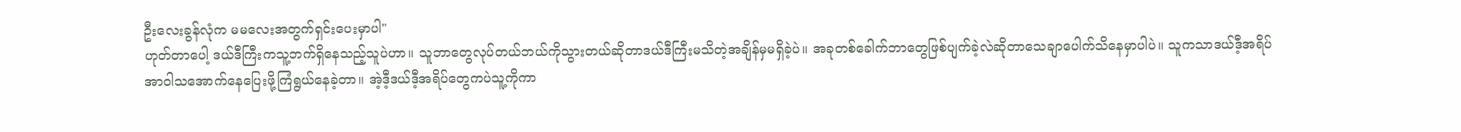ဦးလေးခွန်လုံက မမလေးအတွက်ရှင်းပေးမှာပါ"
ဟုတ်တာပေါ့ ဒယ်ဒီကြီးကသူ့ဘက်ရှိနေသည့်သူပဲဟာ။ သူဘာတွေလုပ်တယ်ဘယ်ကိုသွားတယ်ဆိုတာဒယ်ဒီကြီးမသိတဲ့အချိန်မှမရှိခဲ့ပဲ။ အခုတစ်ခေါက်ဘာတွေဖြစ်ပျက်ခဲ့လဲဆိုတာသေချာပေါက်သိနေမှာပါပဲ။ သူကသာဒယ်ဒီ့အရိပ်အာဝါသအောက်နေပြေးဖို့ကြံရွယ်နေခဲ့တာ။ အဲ့ဒီ့ဒယ်ဒီ့အရိပ်တွေကပဲသူ့ကိုကာ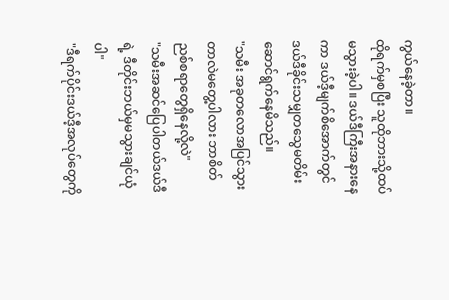ကွယ်နေခဲ့တာ။
ထိုရက်မှစပြီး သူထိုဘားသို့ထပ်မသွားခဲ့ပါ။ ဒယ်ဒီကြီးအနားနေကာ ဒယ်ဒီ့မျက်စိအောက်တွင် ဒယ်ဒီခိုင်းသမျှတသွေမတိမ်းဆောင်ရွက်နေမိသည်။
"သမီး အခုတလောအပြင်သွားတာလဲမတွေ့ပါလား ဘာစိတ်ညစ်စရာတွေရှိနေလို့လဲ"
"သမီးအဆင်ပြေပါတယ်ဒယ်ဒီရဲ့ ဒီတိုင်းဘယ်မှမသွားချင်ယုံပါ"
"ဒီရက်ပိုင်းဒယ်ဒီ့အလုပ်တွေကို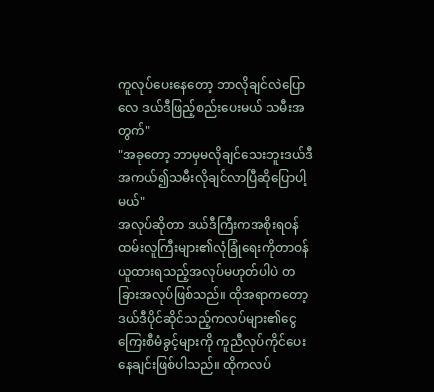ကူလုပ်ပေးနေတော့ ဘာလိုချင်လဲပြောလေ ဒယ်ဒီဖြည့်စည်းပေးမယ် သမီးအတွက်"
"အခုတော့ ဘာမှမလိုချင်သေးဘူးဒယ်ဒီ အကယ်၍သမီးလိုချင်လာပြီဆိုပြောပါ့မယ်"
အလုပ်ဆိုတာ ဒယ်ဒီကြီးကအစိုးရဝန်ထမ်းလူကြီးများ၏လုံခြုံရေးကိုတာဝန်ယူထားရသည့်အလုပ်မဟုတ်ပါပဲ တခြားအလုပ်ဖြစ်သည်။ ထိုအရာကတော့ ဒယ်ဒီပိုင်ဆိုင်သည့်ကလပ်များ၏ငွေကြေးစီမံခွင့်များကို ကူညီလုပ်ကိုင်ပေးနေချင်းဖြစ်ပါသည်။ ထိုကလပ်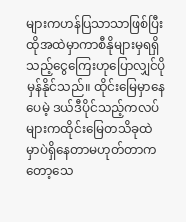များကဟန်ပြသာသာဖြစ်ပြီး ထိုအထဲမှာကာစီနိုများမှရရှိသည့်ငွေကြေးဟုပြောလျှင်ပိုမှန်နိုင်သည်။ ထိုင်းမြေမှာနေပေမဲ့ ဒယ်ဒီပိုင်သည့်ကလပ်များကထိုင်းမြေတသိခုထဲမှာပဲရှိနေတာမဟုတ်တာကတော့သေ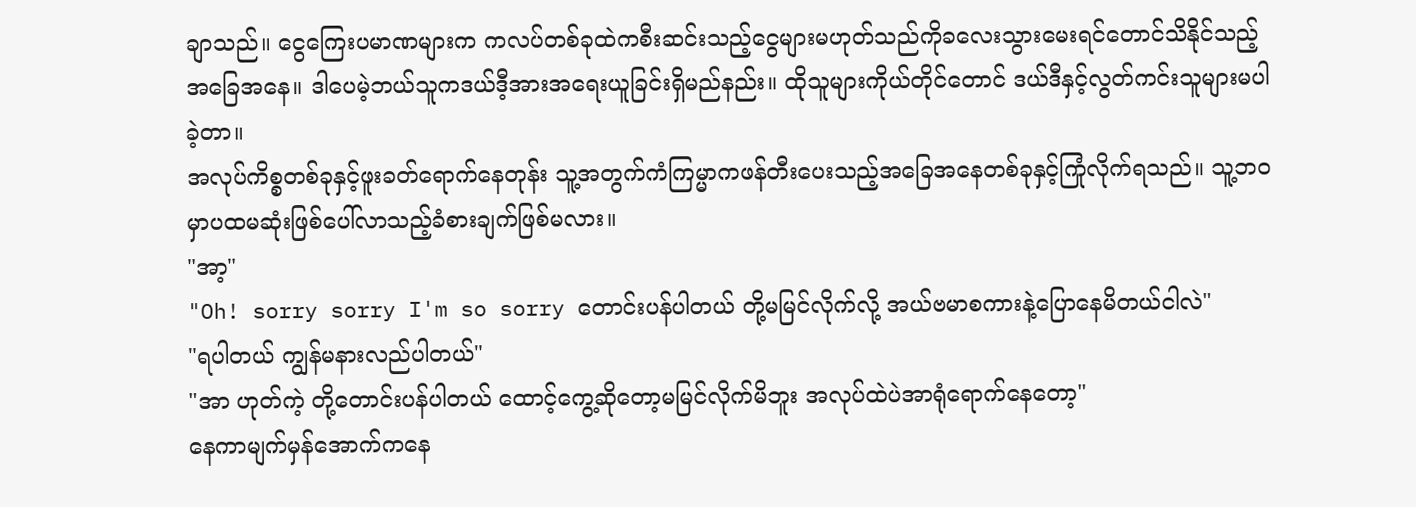ချာသည်။ ငွေကြေးပမာဏများက ကလပ်တစ်ခုထဲကစီးဆင်းသည့်ငွေများမဟုတ်သည်ကိုခလေးသွားမေးရင်တောင်သိနိုင်သည့်အခြေအနေ။ ဒါပေမဲ့ဘယ်သူကဒယ်ဒီ့အားအရေးယူခြင်းရှိမည်နည်း။ ထိုသူများကိုယ်တိုင်တောင် ဒယ်ဒီနှင့်လွတ်ကင်းသူများမပါခဲ့တာ။
အလုပ်ကိစ္စတစ်ခုနှင့်ဖူးခတ်ရောက်နေတုန်း သူ့အတွက်ကံကြမ္မာကဖန်တီးပေးသည့်အခြေအနေတစ်ခုနှင့်ကြုံလိုက်ရသည်။ သူ့ဘဝမှာပထမဆုံးဖြစ်ပေါ်လာသည့်ခံစားချက်ဖြစ်မလား။
"အာ့"
"Oh! sorry sorry I'm so sorry တောင်းပန်ပါတယ် တို့မမြင်လိုက်လို့ အယ်ဗမာစကားနဲ့ပြောနေမိတယ်ငါလဲ"
"ရပါတယ် ကျွန်မနားလည်ပါတယ်"
"အာ ဟုတ်ကဲ့ တို့တောင်းပန်ပါတယ် ထောင့်ကွေ့ဆိုတော့မမြင်လိုက်မိဘူး အလုပ်ထဲပဲအာရုံရောက်နေတော့"
နေကာမျက်မှန်အောက်ကနေ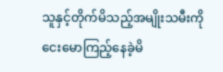သူနှင့်တိုက်မိသည့်အမျိုးသမီးကိုငေးမောကြည့်နေခဲ့မိ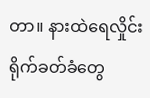တာ။ နားထဲရေလှိုင်းရိုက်ခတ်ခံတွေ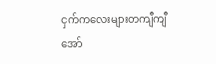ငှက်ကလေးများတကျီကျီအော်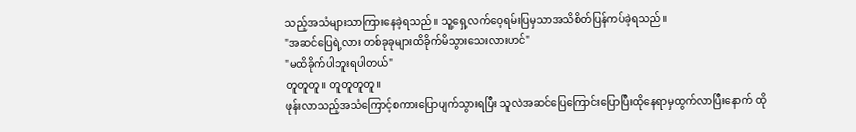သည့်အသံများသာကြားနေခဲ့ရသည်။ သူ့ရှေ့လက်ဝေ့ရမ်းပြမှသာအသိစိတ်ပြန်ကပ်ခဲ့ရသည်။
"အဆင်ပြေရဲ့လား တစ်ခုခုများထိခိုက်မိသွားသေးလားဟင်"
"မထိခိုက်ပါဘူးရပါတယ်"
တူတူတူ။ တူတူတူတူ။
ဖုန်းလာသည့်အသံကြောင့်စကားပြောပျက်သွားရပြီး သူလဲအဆင်ပြေကြောင်းပြောပြီးထိုနေရာမှထွက်လာပြီးနောက် ထို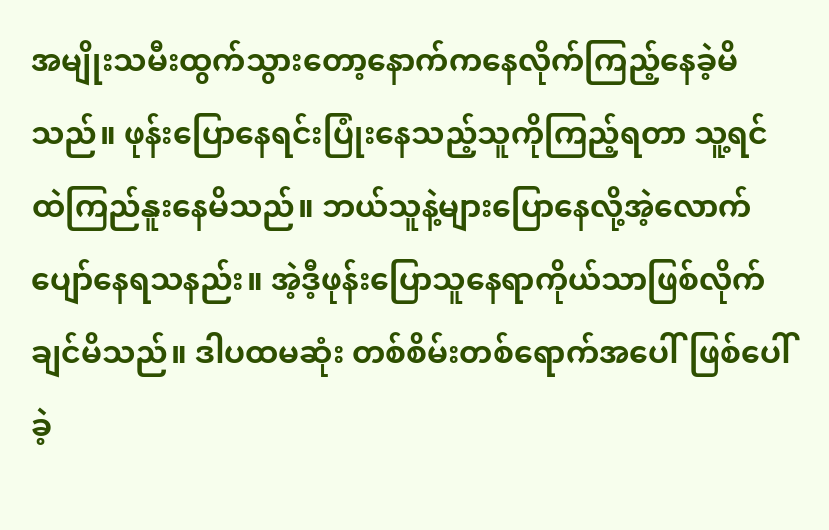အမျိုးသမီးထွက်သွားတော့နောက်ကနေလိုက်ကြည့်နေခဲ့မိသည်။ ဖုန်းပြောနေရင်းပြုံးနေသည့်သူကိုကြည့်ရတာ သူ့ရင်ထဲကြည်နူးနေမိသည်။ ဘယ်သူနဲ့များပြောနေလို့အဲ့လောက်ပျော်နေရသနည်း။ အဲ့ဒီ့ဖုန်းပြောသူနေရာကိုယ်သာဖြစ်လိုက်ချင်မိသည်။ ဒါပထမဆုံး တစ်စိမ်းတစ်ရောက်အပေါ်ဖြစ်ပေါ်ခဲ့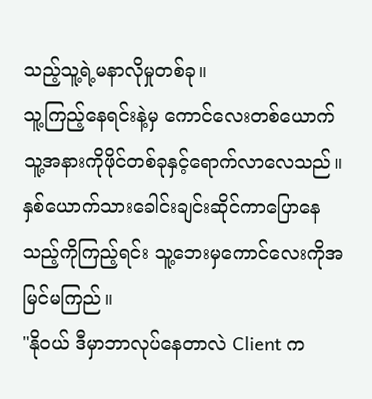သည့်သူ့ရဲ့မနာလိုမှုတစ်ခု။
သူ့ကြည့်နေရင်းနဲ့မှ ကောင်လေးတစ်ယောက်သူ့အနားကိုဖိုင်တစ်ခုနှင့်ရောက်လာလေသည်။ နှစ်ယောက်သားခေါင်းချင်းဆိုင်ကာပြောနေသည့်ကိုကြည့်ရင်း သူ့ဘေးမှကောင်လေးကိုအမြင်မကြည်။
"နိုဝယ် ဒီမှာဘာလုပ်နေတာလဲ Client က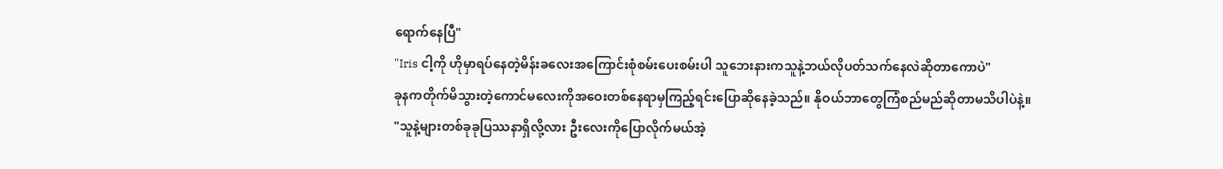ရောက်နေပြီ"
"Iris ငါ့ကို ဟိုမှာရပ်နေတဲ့မိန်းခလေးအကြောင်းစုံစမ်းပေးစမ်းပါ သူဘေးနားကသူနဲ့ဘယ်လိုပတ်သက်နေလဲဆိုတာကောပဲ"
ခုနကတိုက်မိသွားတဲ့ကောင်မလေးကိုအဝေးတစ်နေရာမှကြည့်ရင်းပြောဆိုနေခဲ့သည်။ နိုဝယ်ဘာတွေကြံစည်မည်ဆိုတာမသိပါပဲနဲ့။
"သူနဲ့များတစ်ခုခုပြဿနာရှိလို့လား ဦးလေးကိုပြောလိုက်မယ်အဲ့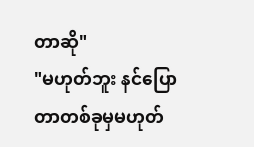တာဆို"
"မဟုတ်ဘူး နင်ပြောတာတစ်ခုမှမဟုတ်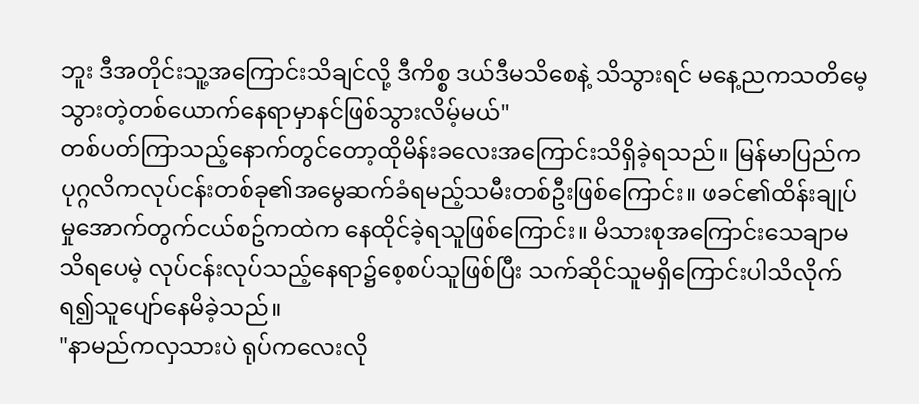ဘူး ဒီအတိုင်းသူ့အကြောင်းသိချင်လို့ ဒီကိစ္စ ဒယ်ဒီမသိစေနဲ့ သိသွားရင် မနေ့ညကသတိမေ့သွားတဲ့တစ်ယောက်နေရာမှာနင်ဖြစ်သွားလိမ့်မယ်"
တစ်ပတ်ကြာသည့်နောက်တွင်တော့ထိုမိန်းခလေးအကြောင်းသိရှိခဲ့ရသည်။ မြန်မာပြည်က ပုဂ္ဂလိကလုပ်ငန်းတစ်ခု၏အမွေဆက်ခံရမည့်သမီးတစ်ဦးဖြစ်ကြောင်း။ ဖခင်၏ထိန်းချုပ်မှုအောက်တွက်ငယ်စဥ်ကထဲက နေထိုင်ခဲ့ရသူဖြစ်ကြောင်း။ မိသားစုအကြောင်းသေချာမသိရပေမဲ့ လုပ်ငန်းလုပ်သည့်နေရာ၌စေ့စပ်သူဖြစ်ပြီး သက်ဆိုင်သူမရှိကြောင်းပါသိလိုက်ရ၍သူပျော်နေမိခဲ့သည်။
"နာမည်ကလှသားပဲ ရုပ်ကလေးလို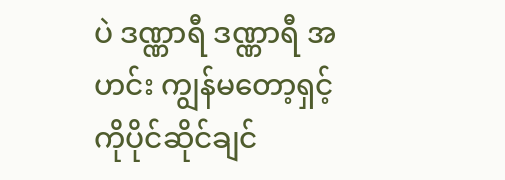ပဲ ဒဏ္ဏာရီ ဒဏ္ဏာရီ အဟင်း ကျွန်မတော့ရှင့်ကိုပိုင်ဆိုင်ချင်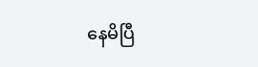နေမိပြီ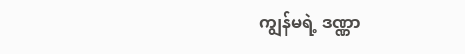ကျွန်မရဲ့ ဒဏ္ဏာ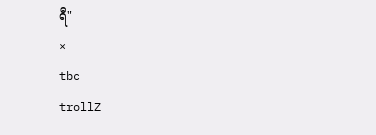ရီ"
×
tbc
trollZ